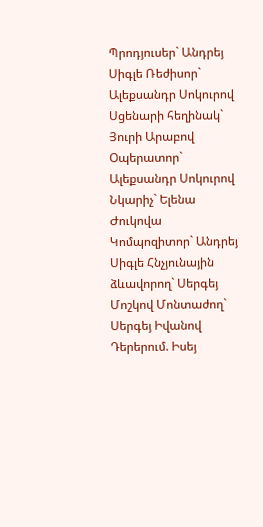Պրոդյուսեր` Անդրեյ Սիգլե Ռեժիսոր` Ալեքսանդր Սոկուրով Սցենարի հեղինակ` Յուրի Արաբով Օպերատոր` Ալեքսանդր Սոկուրով Նկարիչ` Ելենա Ժուկովա Կոմպոզիտոր` Անդրեյ Սիգլե Հնչյունային ձևավորող` Սերգեյ Մոշկով Մոնտաժող` Սերգեյ Իվանով Դերերում. Իսեյ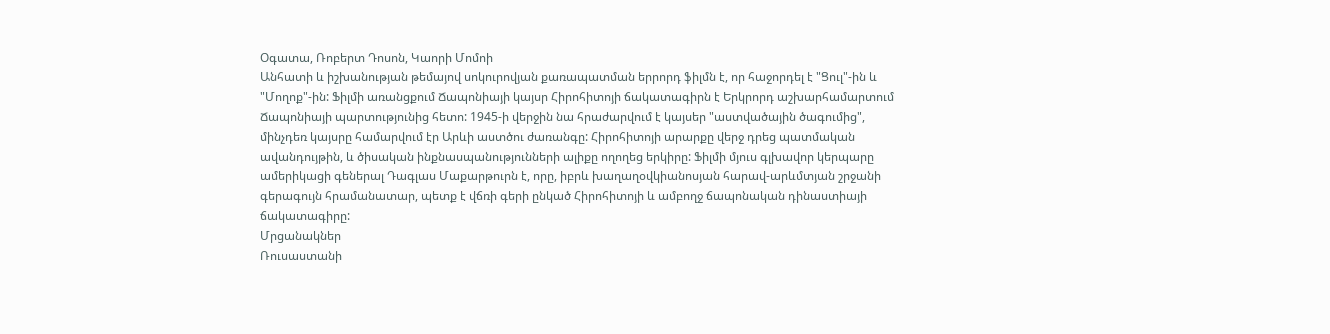Օգատա, Ռոբերտ Դոսոն, Կաորի Մոմոի
Անհատի և իշխանության թեմայով սոկուրովյան քառապատման երրորդ ֆիլմն է, որ հաջորդել է "Ցուլ"-ին և "Մողոք"-ին: Ֆիլմի առանցքում Ճապոնիայի կայսր Հիրոհիտոյի ճակատագիրն է Երկրորդ աշխարհամարտում Ճապոնիայի պարտությունից հետո: 1945-ի վերջին նա հրաժարվում է կայսեր "աստվածային ծագումից", մինչդեռ կայսրը համարվում էր Արևի աստծու ժառանգը: Հիրոհիտոյի արարքը վերջ դրեց պատմական ավանդույթին, և ծիսական ինքնասպանությունների ալիքը ողողեց երկիրը: Ֆիլմի մյուս գլխավոր կերպարը ամերիկացի գեներալ Դագլաս Մաքարթուրն է, որը, իբրև խաղաղօվկիանոսյան հարավ-արևմտյան շրջանի գերագույն հրամանատար, պետք է վճռի գերի ընկած Հիրոհիտոյի և ամբողջ ճապոնական դինաստիայի ճակատագիրը:
Մրցանակներ
Ռուսաստանի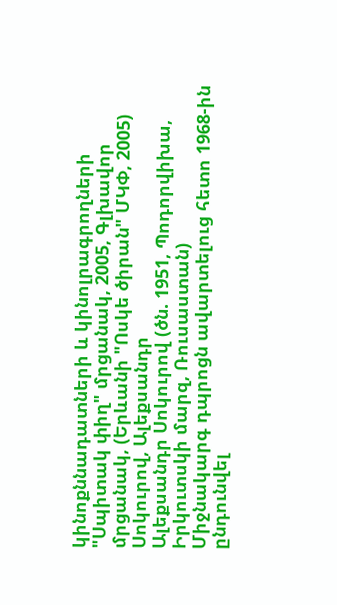կինոքննադատների և կինոլրագրողների "Սպիտակ փիղ" մրցանակ, 2005, Գլխավոր մրցանակ, (Երևանի "Ոսկե ծիրան" ՄԿՓ, 2005)
Սոկուրով, Ալեքսանդր
Ալեքսանդր Սոկուրով (ծն. 1951, Պոդորվիխա, Իրկուտսկի մարզ, Ռուսաստան)
Միջնակարգ դպրոցն ավարտելուց հետո 1968-ին ընդունվել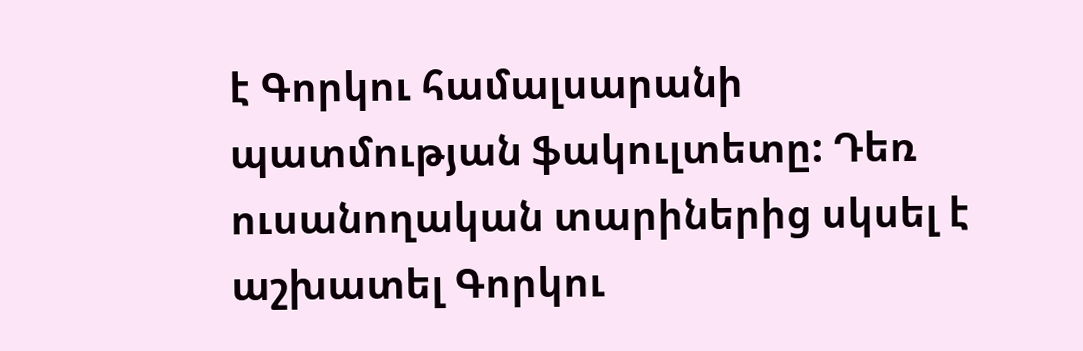է Գորկու համալսարանի պատմության ֆակուլտետը: Դեռ ուսանողական տարիներից սկսել է աշխատել Գորկու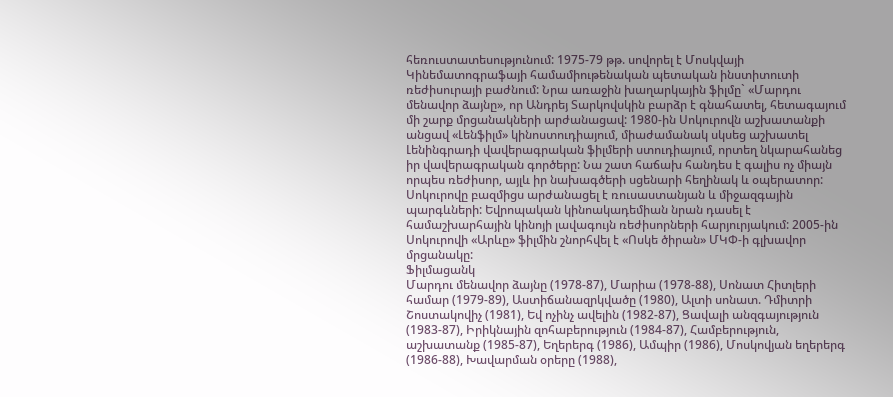հեռուստատեսությունում: 1975-79 թթ. սովորել է Մոսկվայի Կինեմատոգրաֆայի համամիութենական պետական ինստիտուտի ռեժիսուրայի բաժնում: Նրա առաջին խաղարկային ֆիլմը` «Մարդու մենավոր ձայնը», որ Անդրեյ Տարկովսկին բարձր է գնահատել, հետագայում մի շարք մրցանակների արժանացավ: 1980-ին Սոկուրովն աշխատանքի անցավ «Լենֆիլմ» կինոստուդիայում, միաժամանակ սկսեց աշխատել Լենինգրադի վավերագրական ֆիլմերի ստուդիայում, որտեղ նկարահանեց իր վավերագրական գործերը: Նա շատ հաճախ հանդես է գալիս ոչ միայն որպես ռեժիսոր, այլև իր նախագծերի սցենարի հեղինակ և օպերատոր: Սոկուրովը բազմիցս արժանացել է ռուսաստանյան և միջազգային պարգևների: Եվրոպական կինոակադեմիան նրան դասել է համաշխարհային կինոյի լավագույն ռեժիսորների հարյուրյակում: 2005-ին Սոկուրովի «Արևը» ֆիլմին շնորհվել է «Ոսկե ծիրան» ՄԿՓ-ի գլխավոր մրցանակը:
Ֆիլմացանկ
Մարդու մենավոր ձայնը (1978-87), Մարիա (1978-88), Սոնատ Հիտլերի համար (1979-89), Աստիճանազրկվածը (1980), Ալտի սոնատ. Դմիտրի Շոստակովիչ (1981), Եվ ոչինչ ավելին (1982-87), Ցավալի անզգայություն (1983-87), Իրիկնային զոհաբերություն (1984-87), Համբերություն, աշխատանք (1985-87), Եղերերգ (1986), Ամպիր (1986), Մոսկովյան եղերերգ (1986-88), Խավարման օրերը (1988),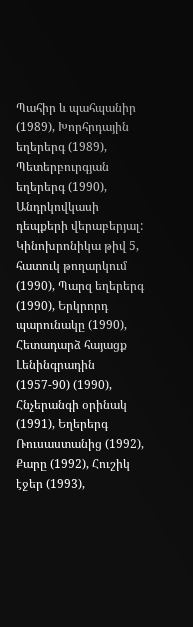Պահիր և պահպանիր (1989), Խորհրդային եղերերգ (1989), Պետերբուրգյան եղերերգ (1990), Անդրկովկասի դեպքերի վերաբերյալ: Կինոխրոնիկա թիվ 5, հատուկ թողարկում (1990), Պարզ եղերերգ (1990), Երկրորդ պարունակը (1990), Հետադարձ հայացք Լենինգրադին (1957-90) (1990), Հնչերանգի օրինակ (1991), Եղերերգ Ռուսաստանից (1992), Քարը (1992), Հուշիկ էջեր (1993),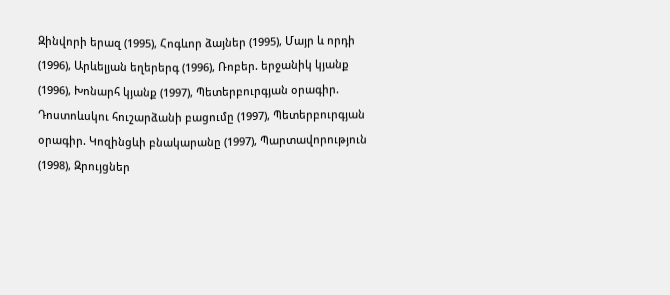Զինվորի երազ (1995), Հոգևոր ձայներ (1995), Մայր և որդի (1996), Արևելյան եղերերգ (1996), Ռոբեր. երջանիկ կյանք (1996), Խոնարհ կյանք (1997), Պետերբուրգյան օրագիր. Դոստոևսկու հուշարձանի բացումը (1997), Պետերբուրգյան օրագիր. Կոզինցևի բնակարանը (1997), Պարտավորություն (1998), Զրույցներ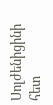Սոլժենիցինի հետ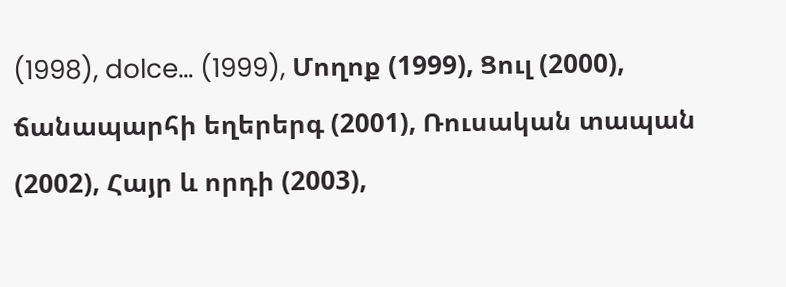(1998), dolce… (1999), Մողոք (1999), Ցուլ (2000), ճանապարհի եղերերգ (2001), Ռուսական տապան (2002), Հայր և որդի (2003),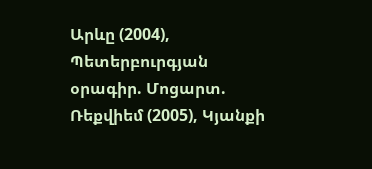Արևը (2004), Պետերբուրգյան օրագիր. Մոցարտ. Ռեքվիեմ (2005), Կյանքի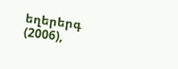եղերերգ (2006),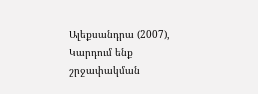Ալեքսանդրա (2007), Կարդում ենք շրջափակման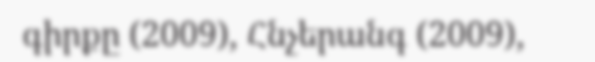գիրքը (2009), Հնչերանգ (2009),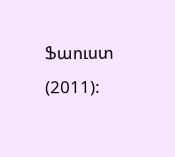Ֆաուստ (2011):